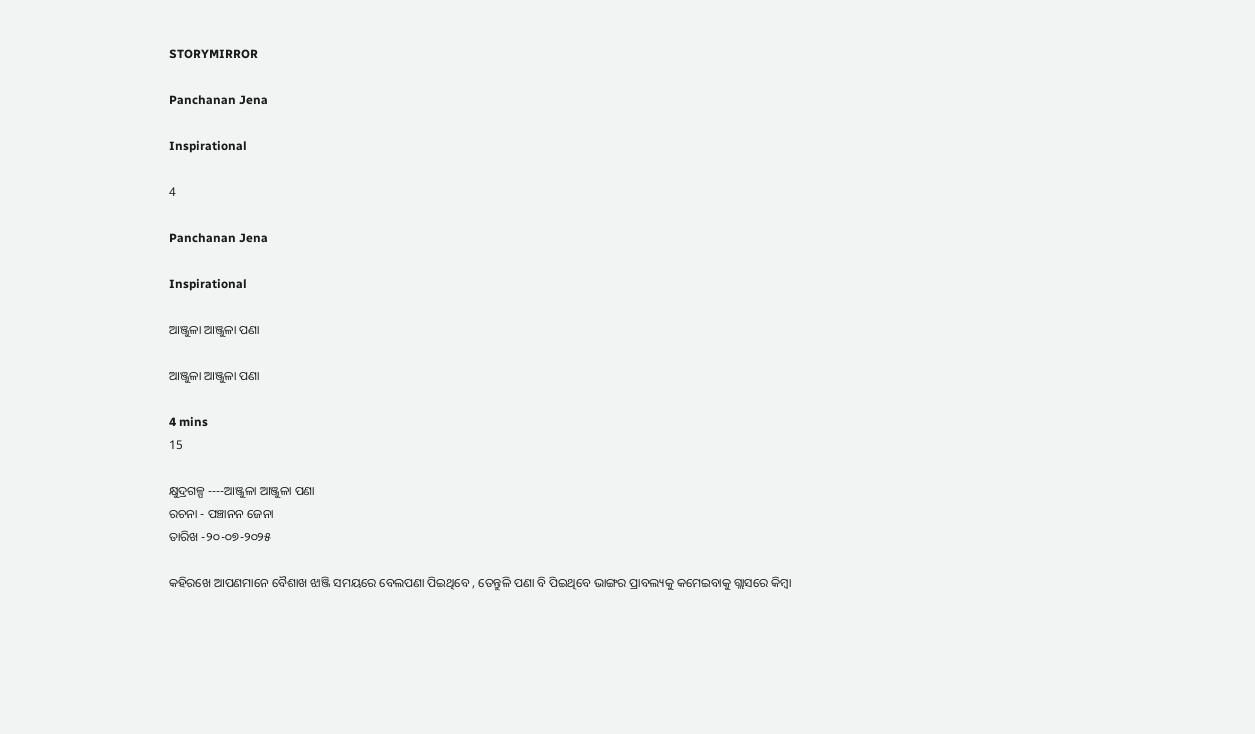STORYMIRROR

Panchanan Jena

Inspirational

4

Panchanan Jena

Inspirational

ଆଞ୍ଜୁଳା ଆଞ୍ଜୁଳା ପଣା

ଆଞ୍ଜୁଳା ଆଞ୍ଜୁଳା ପଣା

4 mins
15

କ୍ଷୁଦ୍ରଗଳ୍ପ ----ଆଞ୍ଜୁଳା ଆଞ୍ଜୁଳା ପଣା
ରଚନା - ପଞ୍ଚାନନ ଜେନା
ତାରିଖ -୨୦-୦୭-୨୦୨୫

କହିରଖେ ଆପଣମାନେ ବୈଶାଖ ଝାଞ୍ଜି ସମୟରେ ବେଲପଣା ପିଇଥିବେ , ତେନ୍ତୁଳି ପଣା ବି ପିଇଥିବେ ଭାଙ୍ଗର ପ୍ରାବଲ୍ୟକୁ କମେଇବାକୁ ଗ୍ଲାସରେ କିମ୍ବା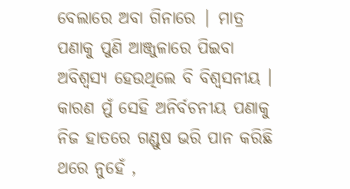ବେଲାରେ ଅବା ଗିନାରେ | ମାତ୍ର ପଣାକୁ ପୁଣି ଆଞ୍ଜୁଳାରେ ପିଇବା ଅବିଶ୍ଵସ୍ୟ ହେଉଥିଲେ ବି ବିଶ୍ଵସନୀୟ । କାରଣ ମୁଁ ସେହି ଅନିର୍ବଚନୀୟ ପଣାକୁ ନିଜ ହାତରେ ଗଣ୍ଡୁଷ ଭରି ପାନ କରିଛି ଥରେ ନୁହେଁ ,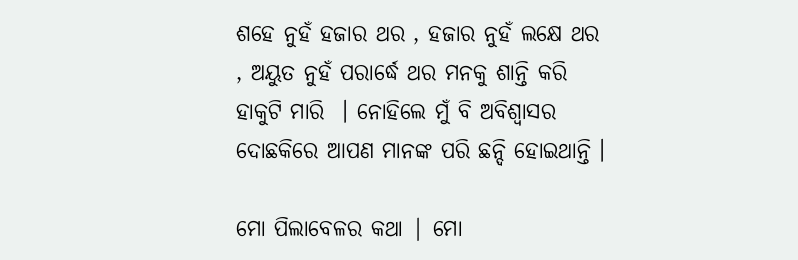ଶହେ ନୁହଁ ହଜାର ଥର , ହଜାର ନୁହଁ ଲକ୍ଷେ ଥର , ଅୟୁତ ନୁହଁ ପରାର୍ଦ୍ଧେ ଥର ମନକୁ ଶାନ୍ତି କରି ହାକୁଟି ମାରି  । ନୋହିଲେ ମୁଁ ବି ଅବିଶ୍ୱାସର ଦୋଛକିରେ ଆପଣ ମାନଙ୍କ ପରି ଛନ୍ଦି ହୋଇଥାନ୍ତି ।

ମୋ ପିଲାବେଳର କଥା | ମୋ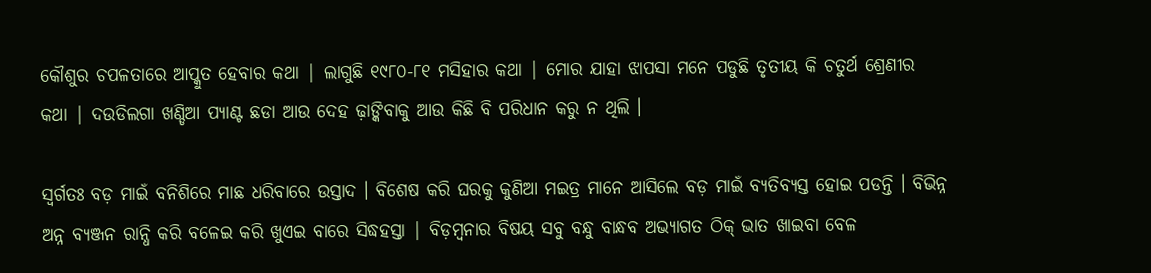କୌଶୁର ଚପଳତାରେ ଆପ୍କୁତ ହେବାର କଥା | ଲାଗୁଛି ୧୯୮୦-୮୧ ମସିହାର କଥା | ମୋର ଯାହା ଝାପସା ମନେ ପଡୁଛି ତୃତୀୟ କି ଚତୁର୍ଥ ଶ୍ରେଣୀର କଥା | ଦଉଡିଲଗା ଖଣ୍ଡିଆ ପ୍ୟାଣ୍ଟ ଛଡା ଆଉ ଦେହ ଢ଼ାଙ୍କିବାକୁ ଆଉ କିଛି ବି ପରିଧାନ କରୁ ନ ଥିଲି ।

ସ୍ୱର୍ଗତଃ ବଡ଼ ମାଇଁ ବନିଶିରେ ମାଛ ଧରିବାରେ ଉସ୍ତାଦ । ବିଶେଷ କରି ଘରକୁ କୁଣିଆ ମଇତ୍ର ମାନେ ଆସିଲେ ବଡ଼ ମାଇଁ ବ୍ୟତିବ୍ୟସ୍ତ ହୋଇ ପଡନ୍ତି । ବିଭିନ୍ନ ଅନ୍ନ ବ୍ୟଞ୍ଜନ ରାନ୍ଧି କରି ବଳେଇ କରି ଖୁଏଇ ବାରେ ସିଦ୍ଧହସ୍ତା | ବିଡ଼ମ୍ବନାର ବିଷୟ ସବୁ ବନ୍ଧୁ ବାନ୍ଧବ ଅଭ୍ୟାଗତ ଠିକ୍ ଭାତ ଖାଇବା ବେଳ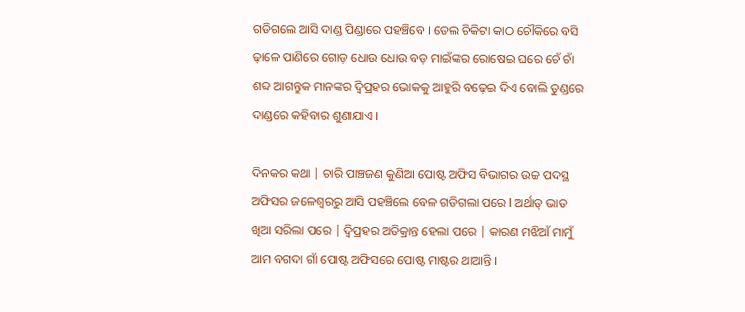ଗଡିଗଲେ ଆସି ଦାଣ୍ଡ ପିଣ୍ଡାରେ ପହଞ୍ଚିବେ । ତେଲ ଚିକିଟା କାଠ ଚୌକିରେ ବସି ଢ଼ାଳେ ପାଣିରେ ଗୋଡ଼ ଧୋଉ ଧୋଉ ବଡ଼ ମାଇଁଙ୍କର ରୋଷେଇ ଘରେ ଚେଁ ଚାଁ ଶବ୍ଦ ଆଗନ୍ତୁକ ମାନଙ୍କର ଦ୍ୱିପ୍ରହର ଭୋକକୁ ଆହୁରି ବଢ଼େଇ ଦିଏ ବୋଲି ତୁଣ୍ଡରେ ଦାଣ୍ଡରେ କହିବାର ଶୁଣାଯାଏ ।

ଦିନକର କଥା | ଚାରି ପାଞ୍ଚଜଣ କୁଣିଆ ପୋଷ୍ଟ ଅଫିସ ବିଭାଗର ଉଚ୍ଚ ପଦସ୍ଥ ଅଫିସର ଜଳେଶ୍ବରରୁ ଆସି ପହଞ୍ଚିଲେ ବେଳ ଗଡିଗଲା ପରେ l ଅର୍ଥାତ୍ ଭାତ ଖିଆ ସରିଲା ପରେ | ଦ୍ୱିପ୍ରହର ଅତିକ୍ରାନ୍ତ ହେଲା ପରେ | କାରଣ ମଝିଆଁ ମାମୁଁ ଆମ ବଗଦା ଗାଁ ପୋଷ୍ଟ ଅଫିସରେ ପୋଷ୍ଟ ମାଷ୍ଟର ଥାଆନ୍ତି ।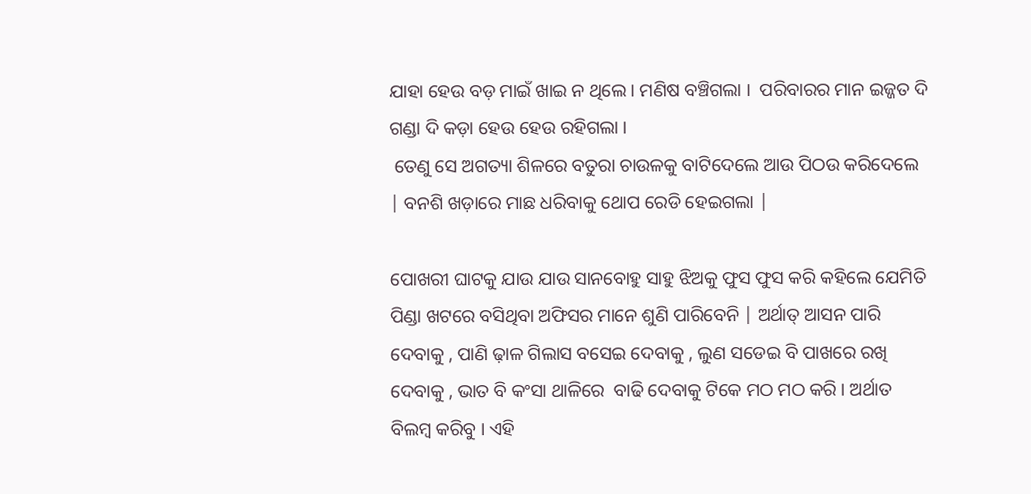ଯାହା ହେଉ ବଡ଼ ମାଇଁ ଖାଇ ନ ଥିଲେ । ମଣିଷ ବଞ୍ଚିଗଲା ।  ପରିବାରର ମାନ ଇଜ୍ଜତ ଦି ଗଣ୍ଡା ଦି କଡ଼ା ହେଉ ହେଉ ରହିଗଲା ।
 ତେଣୁ ସେ ଅଗତ୍ୟା ଶିଳରେ ବତୁରା ଚାଉଳକୁ ବାଟିଦେଲେ ଆଉ ପିଠଉ କରିଦେଲେ | ବନଶି ଖଡ଼ାରେ ମାଛ ଧରିବାକୁ ଥୋପ ରେଡି ହେଇଗଲା |

ପୋଖରୀ ଘାଟକୁ ଯାଉ ଯାଉ ସାନବୋହୁ ସାହୁ ଝିଅକୁ ଫୁସ ଫୁସ କରି କହିଲେ ଯେମିତି ପିଣ୍ଡା ଖଟରେ ବସିଥିବା ଅଫିସର ମାନେ ଶୁଣି ପାରିବେନି | ଅର୍ଥାତ୍ ଆସନ ପାରି ଦେବାକୁ , ପାଣି ଢ଼ାଳ ଗିଲାସ ବସେଇ ଦେବାକୁ , ଲୁଣ ସଡେଇ ବି ପାଖରେ ରଖି ଦେବାକୁ , ଭାତ ବି କଂସା ଥାଳିରେ  ବାଢି ଦେବାକୁ ଟିକେ ମଠ ମଠ କରି । ଅର୍ଥାତ ବିଲମ୍ବ କରିବୁ । ଏହି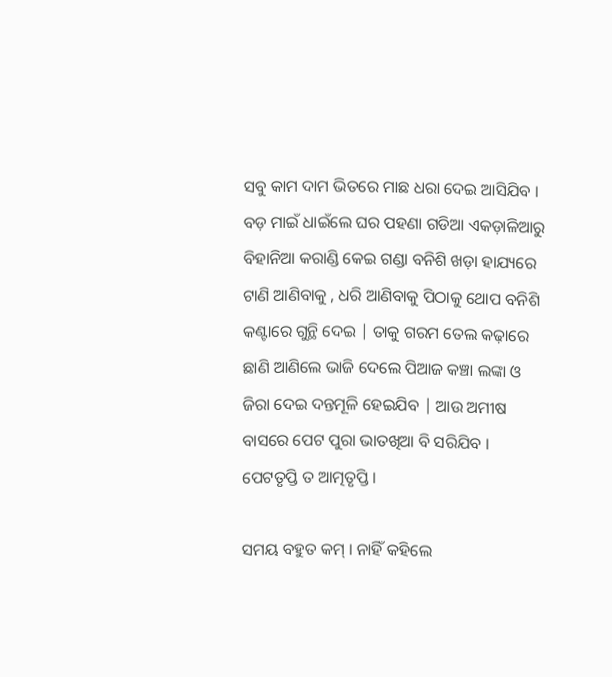ସବୁ କାମ ଦାମ ଭିତରେ ମାଛ ଧରା ଦେଇ ଆସିଯିବ ।
ବଡ଼ ମାଇଁ ଧାଇଁଲେ ଘର ପହଣା ଗଡିଆ ଏକଡ଼ାଳିଆରୁ  ବିହାନିଆ କରାଣ୍ଡି କେଇ ଗଣ୍ଡା ବନିଶି ଖଡ଼ା ହାଯ୍ୟରେ ଟାଣି ଆଣିବାକୁ , ଧରି ଆଣିବାକୁ ପିଠାକୁ ଥୋପ ବନିଶି କଣ୍ଟାରେ ଗୁନ୍ଥି ଦେଇ | ତାକୁ ଗରମ ତେଲ କଢ଼ାରେ ଛାଣି ଆଣିଲେ ଭାଜି ଦେଲେ ପିଆଜ କଞ୍ଚା ଲଙ୍କା ଓ ଜିରା ଦେଇ ଦନ୍ତମୂଳି ହେଇଯିବ | ଆଉ ଅମୀଷ ବାସରେ ପେଟ ପୁରା ଭାତଖିଆ ବି ସରିଯିବ । ପେଟତୃପ୍ତି ତ ଆତ୍ମତୃପ୍ତି ।

ସମୟ ବହୁତ କମ୍ । ନାହିଁ କହିଲେ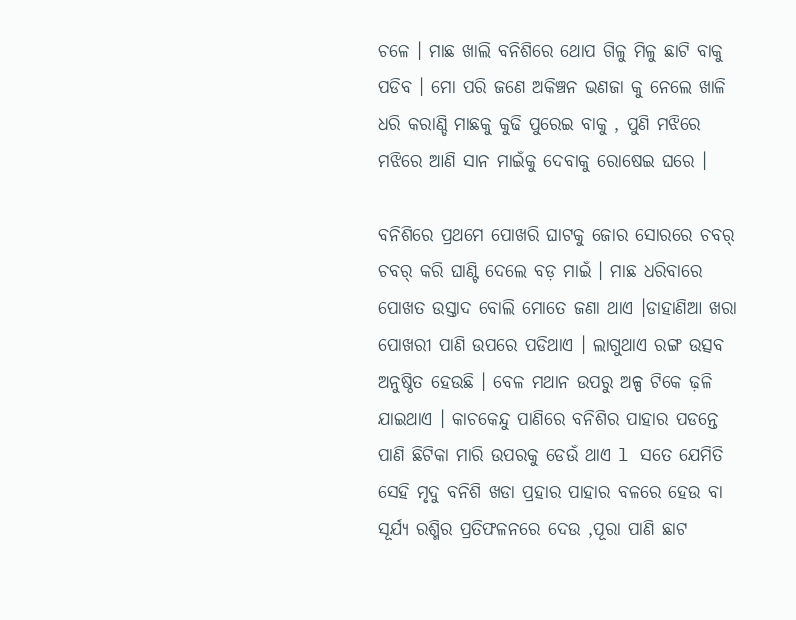ଚଳେ । ମାଛ ଖାଲି ବନିଶିରେ ଥୋପ ଗିଳୁ ମିଳୁ ଛାଟି ବାକୁ ପଡିବ । ମୋ ପରି ଜଣେ ଅକିଞ୍ଚନ ଭଣଜା କୁ ନେଲେ ଖାଳି ଧରି କରାଣ୍ଡି ମାଛକୁ କୁଢି ପୁରେଇ ବାକୁ , ପୁଣି ମଝିରେ ମଝିରେ ଆଣି ସାନ ମାଇଁକୁ ଦେବାକୁ ରୋଷେଇ ଘରେ ।

ବନିଶିରେ ପ୍ରଥମେ ପୋଖରି ଘାଟକୁ ଜୋର ସୋରରେ ଚବର୍ ଚବର୍ କରି ଘାଣ୍ଟି ଦେଲେ ବଡ଼ ମାଇଁ । ମାଛ ଧରିବାରେ ପୋଖତ ଉସ୍ତାଦ ବୋଲି ମୋତେ ଜଣା ଥାଏ ।ଡାହାଣିଆ ଖରା ପୋଖରୀ ପାଣି ଉପରେ ପଡିଥାଏ । ଲାଗୁଥାଏ ରଙ୍ଗ ଉତ୍ସବ ଅନୁଷ୍ଠିତ ହେଉଛି । ବେଳ ମଥାନ ଉପରୁ ଅଳ୍ପ ଟିକେ ଢ଼ଳି ଯାଇଥାଏ । କାଚକେନ୍ଦୁ ପାଣିରେ ବନିଶିର ପାହାର ପଡନ୍ତେ ପାଣି ଛିଟିକା ମାରି ଉପରକୁ ଡେଉଁ ଥାଏ l ସତେ ଯେମିତି ସେହି ମୃଦୁ ବନିଶି ଖଡା ପ୍ରହାର ପାହାର ବଳରେ ହେଉ ବା ସୂର୍ଯ୍ୟ ରଶ୍ମିର ପ୍ରତିଫଳନରେ ଦେଉ ,ପୂରା ପାଣି ଛାଟ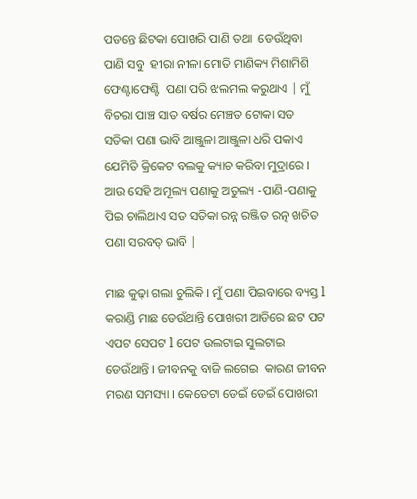ପଡନ୍ତେ ଛିଟକା ପୋଖରି ପାଣି ତଥା  ଡେଉଁଥିବା ପାଣି ସବୁ  ହୀରା ନୀଳା ମୋତି ମାଣିକ୍ୟ ମିଶାମିଶି ଫେଣ୍ଟାଫେଣ୍ଟି  ପଣା ପରି ଝଲମଲ କରୁଥାଏ | ମୁଁ ବିଚରା ପାଞ୍ଚ ସାତ ବର୍ଷର ମେଞ୍ଚତ ଟୋକା ସତ ସତିକା ପଣା ଭାବି ଆଞ୍ଜୁଳା ଆଞ୍ଜୁଳା ଧରି ପକାଏ ଯେମିତି କ୍ରିକେଟ ବଲକୁ କ୍ୟାଚ କରିବା ମୁଦ୍ରାରେ । ଆଉ ସେହି ଅମୂଲ୍ୟ ପଣାକୁ ଅତୁଲ୍ୟ -ପାଣି-ପଣାକୁ ପିଇ ଚାଲିଥାଏ ସତ ସତିକା ରନ୍ନ ରଞ୍ଜିତ ରତ୍ନ ଖଚିତ ପଣା ସରବତ୍ ଭାବି |

ମାଛ କୁଢ଼ା ଗଲା ଚୁଲିକି । ମୁଁ ପଣା ପିଇବାରେ ବ୍ୟସ୍ତ l କରାଣ୍ଡି ମାଛ ଡେଉଁଥାନ୍ତି ପୋଖରୀ ଆଡିରେ ଛଟ ପଟ ଏପଟ ସେପଟ l ପେଟ ଉଲଟାଇ ସୁଲଟାଇ ଡେଉଁଥାନ୍ତି । ଜୀବନକୁ ବାଜି ଲଗେଇ  କାରଣ ଜୀବନ ମରଣ ସମସ୍ୟା । କେତେଟା ଡେଇଁ ଡେଇଁ ପୋଖରୀ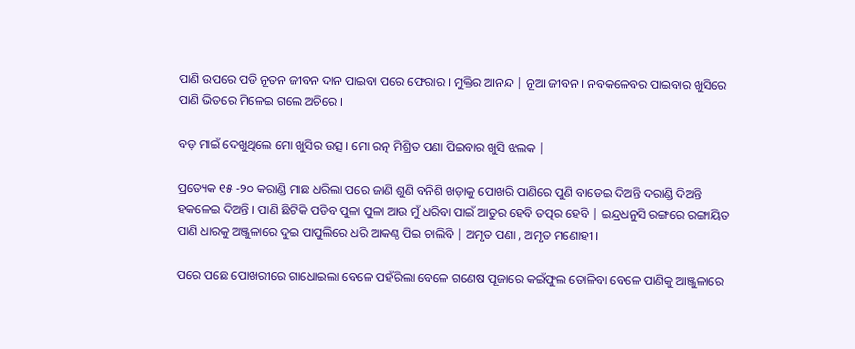ପାଣି ଉପରେ ପଡି ନୂତନ ଜୀବନ ଦାନ ପାଇବା ପରେ ଫେରାର । ମୁକ୍ତିର ଆନନ୍ଦ | ନୂଆ ଜୀବନ । ନବକଳେବର ପାଇବାର ଖୁସିରେ ପାଣି ଭିତରେ ମିଳେଇ ଗଲେ ଅଚିରେ ।

ବଡ଼ ମାଇଁ ଦେଖୁଥିଲେ ମୋ ଖୁସିର ଉତ୍ସ । ମୋ ରତ୍ନ ମିଶ୍ରିତ ପଣା ପିଇବାର ଖୁସି ଝଲକ |

ପ୍ରତ୍ୟେକ ୧୫ -୨୦ କରାଣ୍ଡି ମାଛ ଧରିଲା ପରେ ଜାଣି ଶୁଣି ବନିଶି ଖଡ଼ାକୁ ପୋଖରି ପାଣିରେ ପୁଣି ବାଡେଇ ଦିଅନ୍ତି ଦରାଣ୍ଡି ଦିଅନ୍ତି  ହକଳେଇ ଦିଅନ୍ତି । ପାଣି ଛିଟିକି ପଡିବ ପୁଳା ପୁଳା ଆଉ ମୁଁ ଧରିବା ପାଇଁ ଆତୁର ହେବି ତତ୍ପର ହେବି | ଇନ୍ଦ୍ରଧନୁସି ରଙ୍ଗରେ ରଙ୍ଗାୟିତ ପାଣି ଧାରକୁ ଅଞ୍ଜୁଳାରେ ଦୁଇ ପାପୁଲିରେ ଧରି ଆକଣ୍ଠ ପିଇ ଚାଲିବି | ଅମୃତ ପଣା , ଅମୃତ ମଣୋହୀ ।

ପରେ ପଛେ ପୋଖରୀରେ ଗାଧୋଇଲା ବେଳେ ପହଁରିଲା ବେଳେ ଗଣେଷ ପୂଜାରେ କଇଁଫୁଲ ତୋଳିବା ବେଳେ ପାଣିକୁ ଆଞ୍ଜୁଳାରେ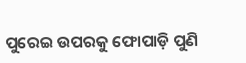ପୁରେଇ ଉପରକୁ ଫୋପାଡ଼ି ପୁଣି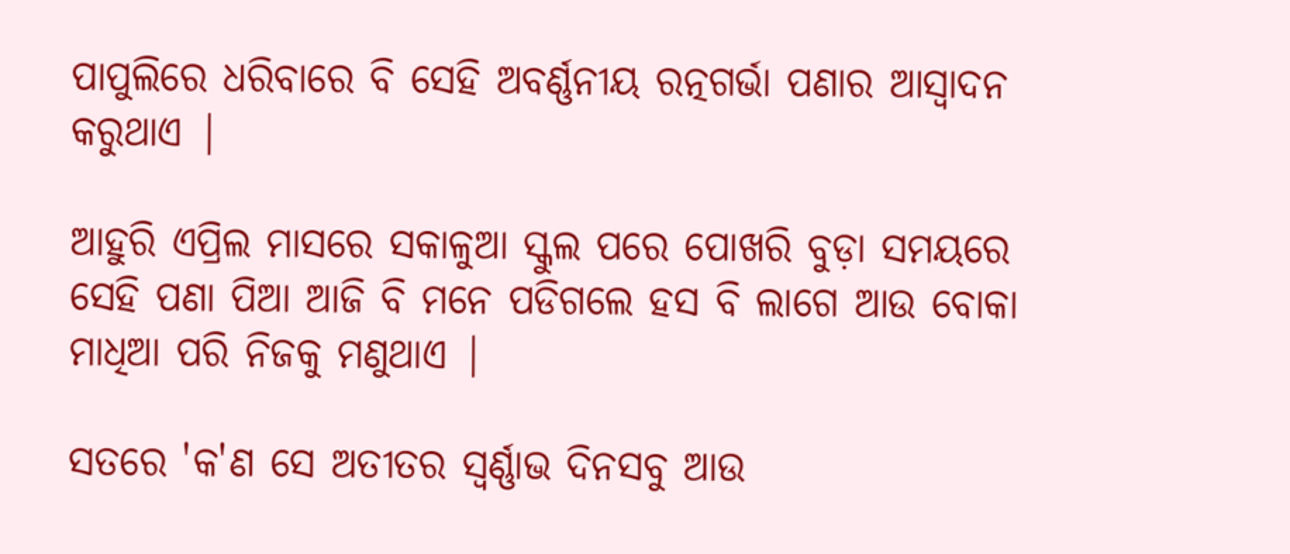ପାପୁଲିରେ ଧରିବାରେ ବି ସେହି ଅବର୍ଣ୍ଣନୀୟ ରତ୍ନଗର୍ଭା ପଣାର ଆସ୍ୱାଦନ କରୁଥାଏ |

ଆହୁରି ଏପ୍ରିଲ ମାସରେ ସକାଳୁଆ ସ୍କୁଲ ପରେ ପୋଖରି ବୁଡ଼ା ସମୟରେ ସେହି ପଣା ପିଆ ଆଜି ବି ମନେ ପଡିଗଲେ ହସ ବି ଲାଗେ ଆଉ ବୋକା ମାଧିଆ ପରି ନିଜକୁ ମଣୁଥାଏ |

ସତରେ 'କ'ଣ ସେ ଅତୀତର ସ୍ବର୍ଣ୍ଣାଭ ଦିନସବୁ ଆଉ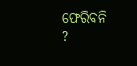ଫେରିବନି ?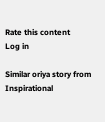Rate this content
Log in

Similar oriya story from Inspirational